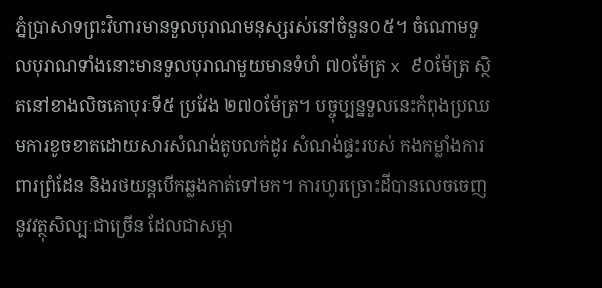ភ្នំប្រាសាទព្រះវិហារមានទួលបុរាណមនុស្សរស់នៅចំនួន០៥។ ចំណោមទួលបុរាណទាំងនោះមានទួលបុរាណមួយមានទំហំ ៧០ម៉ែត្រ x ៩០ម៉ែត្រ ស្ថិតនៅខាងលិចគោបុរៈទី៥ ប្រវែង ២៧០ម៉ែត្រ។ បច្ចុប្បន្នទួលនេះកំពុងប្រឈមការខូចខាតដោយសារសំណង់តូបលក់ដូរ សំណង់ផ្ទះរបស់ កងកម្លាំងការពារព្រំដែន និងរថយន្តបើកឆ្លងកាត់ទៅមក។ ការហូរច្រោះដីបានលេចចេញនូវវត្ថុសិល្បៈជាច្រើន ដែលជាសម្ភា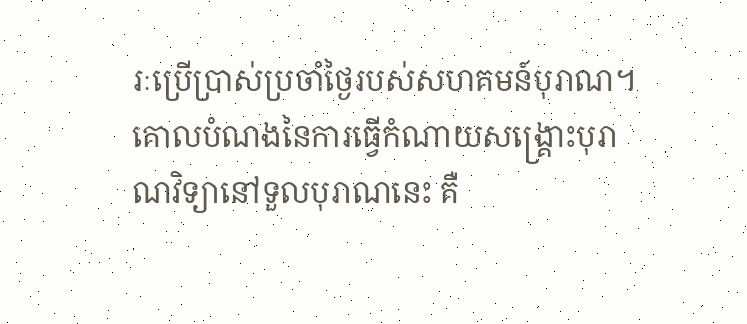រៈប្រើប្រាស់ប្រចាំថ្ងៃរបស់សហគមន៍បុរាណ។
គោលបំណងនៃការធ្វើកំណាយសង្គ្រោះបុរាណវិទ្យានៅទួលបុរាណនេះ គឺ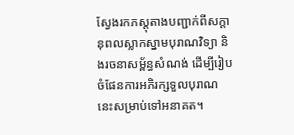ស្វែងរកភស្តុតាងបញ្ជាក់ពីសក្ដានុពលស្លាកស្នាមបុរាណវិទ្យា និងរចនាសម្ព័ន្ធសំណង់ ដើម្បីរៀបចំផែនការអភិរក្សទួលបុរាណនេះសម្រាប់ទៅអនាគត។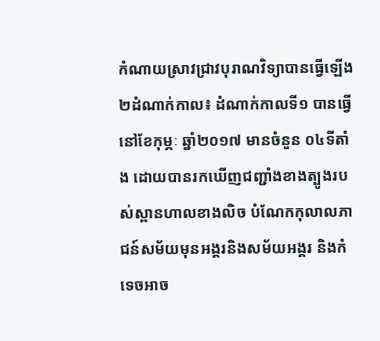កំណាយស្រាវជ្រាវបុរាណវិទ្យាបានធ្វើឡើង២ដំណាក់កាល៖ ដំណាក់កាលទី១ បានធ្វើនៅខែកុម្ភៈ ឆ្នាំ២០១៧ មានចំនួន ០៤ទីតាំង ដោយបានរកឃើញជញ្ជាំងខាងត្បូងរបស់ស្ពានហាលខាងលិច បំណែកកុលាលភាជន៍សម័យមុនអង្គរនិងសម័យអង្គរ និងកំទេចអាច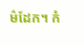ម៌ដែក។ កំ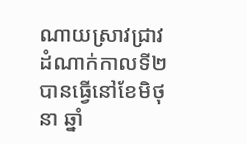ណាយស្រាវជ្រាវដំណាក់កាលទី២ បានធ្វើនៅខែមិថុនា ឆ្នាំ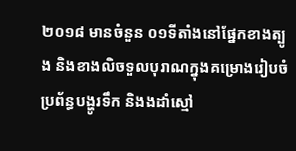២០១៨ មានចំនួន ០១ទីតាំងនៅផ្នែកខាងត្បូង និងខាងលិចទួលបុរាណក្នុងគម្រោងរៀបចំប្រព័ន្ធបង្ហូរទឹក និងងដាំស្មៅ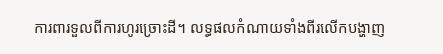ការពារទួលពីការហូរច្រោះដី។ លទ្ធផលកំណាយទាំងពីរលើកបង្ហាញ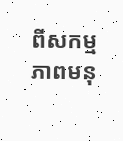ពីសកម្មភាពមនុ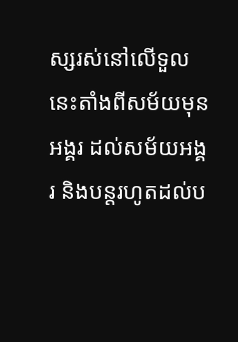ស្សរស់នៅលើទួលនេះតាំងពីសម័យមុនអង្គរ ដល់សម័យអង្គរ និងបន្តរហូតដល់ប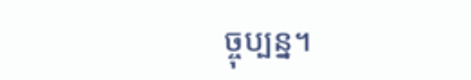ច្ចុប្បន្ន។